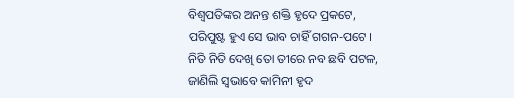ବିଶ୍ୱପତିଙ୍କର ଅନନ୍ତ ଶକ୍ତି ହୃଦେ ପ୍ରକଟେ,
ପରିପୁଷ୍ଟ ହୁଏ ସେ ଭାବ ଚାହିଁ ଗଗନ-ପଟେ ।
ନିତି ନିତି ଦେଖି ତୋ ତୀରେ ନବ ଛବି ପଟଳ,
ଜାଣିଲି ସ୍ୱଭାବେ କାମିନୀ ହୃଦ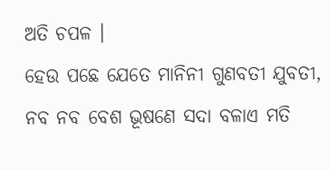ଅତି ଚପଳ ।
ହେଉ ପଛେ ଯେତେ ମାନିନୀ ଗୁଣବତୀ ଯୁବତୀ,
ନବ ନବ ବେଶ ଭୂଷଣେ ସଦା ବଳାଏ ମତି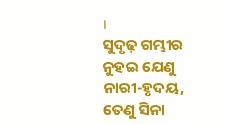।
ସୁଦୃଢ଼ ଗମ୍ଭୀର ନୁହଇ ଯେଣୁ ନାରୀ-ହୃଦୟ,
ତେଣୁ ସିନା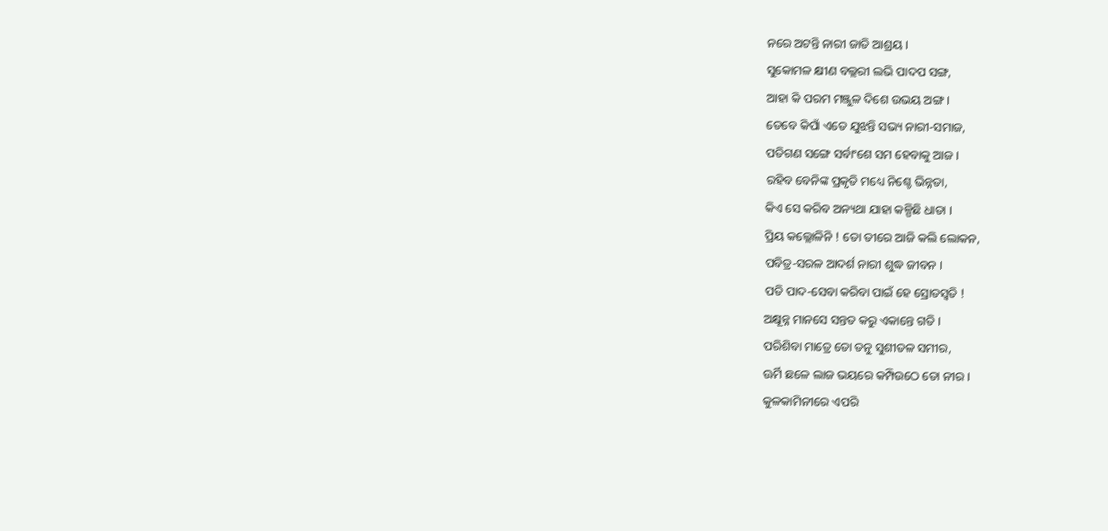ନରେ ଅଟନ୍ତି ନାରୀ ଜାତି ଆଶ୍ରୟ ।
ସୁକୋମଳ କ୍ଷୀଣ ବଲ୍ଲରୀ ଲଭି ପାଦପ ସଙ୍ଗ,
ଆହା କି ପରମ ମଞ୍ଜୁଳ ଦିଶେ ଉଭୟ ଅଙ୍ଗ ।
ତେବେ କିପାଁ ଏତେ ଯୁଝନ୍ତି ସଭ୍ୟ ନାରୀ-ସମାଜ,
ପତିଗଣ ସଙ୍ଗେ ସର୍ବାଂଶେ ସମ ହେବାକୁ ଆଜ ।
ରହିବ ବେନିଙ୍କ ପ୍ରକୃତି ମଧ୍ୟେ ନିଶ୍ଚେ ଭିନ୍ନତା,
କିଏ ସେ କରିବ ଅନ୍ୟଥା ଯାହା କଳ୍ପିଛି ଧାତା ।
ପ୍ରିୟ କଲ୍ଲୋଳିନି ! ତୋ ତୀରେ ଆଜି କଲି ଲୋକନ,
ପବିତ୍ର-ସରଳ ଆଦର୍ଶ ନାରୀ ଶୁଦ୍ଧ ଜୀବନ ।
ପତି ପାଦ-ସେବା କରିବା ପାଇଁ ହେ ସ୍ରୋତସ୍ୱତି !
ଅକ୍ଷୂନ୍ନ ମାନସେ ସନ୍ତତ କରୁ ଏକାନ୍ତେ ଗତି ।
ପରିଶିବା ମାତ୍ରେ ତୋ ତନୁ ସୁଶୀତଳ ସମୀର,
ଊର୍ମି ଛଳେ ଲାଜ ଭୟରେ କମ୍ପିଉଠେ ତୋ ନୀର ।
କୁଳକାମିନୀରେ ଏପରି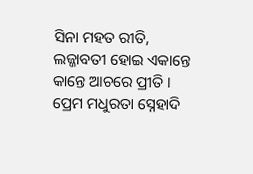ସିନା ମହତ ରୀତି,
ଲଜ୍ଜାବତୀ ହୋଇ ଏକାନ୍ତେ କାନ୍ତେ ଆଚରେ ପ୍ରୀତି ।
ପ୍ରେମ ମଧୁରତା ସ୍ନେହାଦି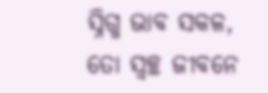ସ୍ନିଗ୍ଧ ଭାବ ସକଳ,
ତୋ ସ୍ୱଚ୍ଛ ଜୀବନେ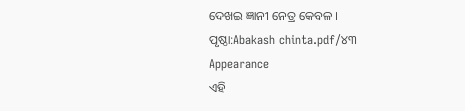ଦେଖଇ ଜ୍ଞାନୀ ନେତ୍ର କେବଳ ।
ପୃଷ୍ଠା:Abakash chinta.pdf/୪୩
Appearance
ଏହି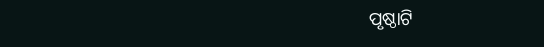ପୃଷ୍ଠାଟି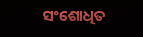ସଂଶୋଧିତ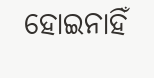ହୋଇନାହିଁ